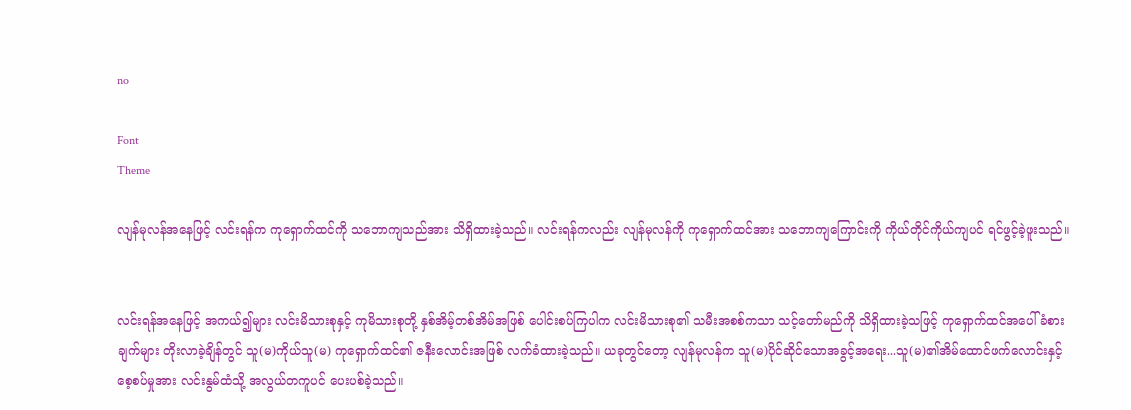no

Font
Theme

လျန်မုလန်အနေဖြင့် လင်းရန်က ကုရှောက်ထင်ကို သဘောကျသည်အား သိရှိထားခဲ့သည်။ လင်းရန်ကလည်း လျန်မုလန်ကို ကုရှောက်ထင်အား သဘောကျကြောင်းကို ကိုယ်တိုင်ကိုယ်ကျပင် ရင်ဖွင့်ခဲ့ဖူးသည်။


လင်းရန်အနေဖြင့် အကယ်၍များ လင်းမိသားစုနှင့် ကုမိသားစုတို့ နှစ်အိမ့်တစ်အိမ်အဖြစ် ပေါင်းစပ်ကြပါက လင်းမိသားစု၏ သမီးအစစ်ကသာ သင့်တော်မည်ကို သိရှိထားခဲ့သဖြင့် ကုရှောက်ထင်အပေါ် ခံစားချက်များ တိုးလာခဲ့ချိန်တွင် သူ(မ)ကိုယ်သူ(မ) ကုရှောက်ထင်၏ ဇနီးလောင်းအဖြစ် လက်ခံထားခဲ့သည်။ ယခုတွင်တော့ လျန်မုလန်က သူ(မ)ပိုင်‌ဆိုင်သောအခွင့်အရေး...သူ(မ)၏အိမ်ထောင်ဖက်လောင်းနှင့် စေ့စပ်မှုအား လင်းနွမ်ထံသို့ အလွယ်တကူပင် ပေးပစ်ခဲ့သည်။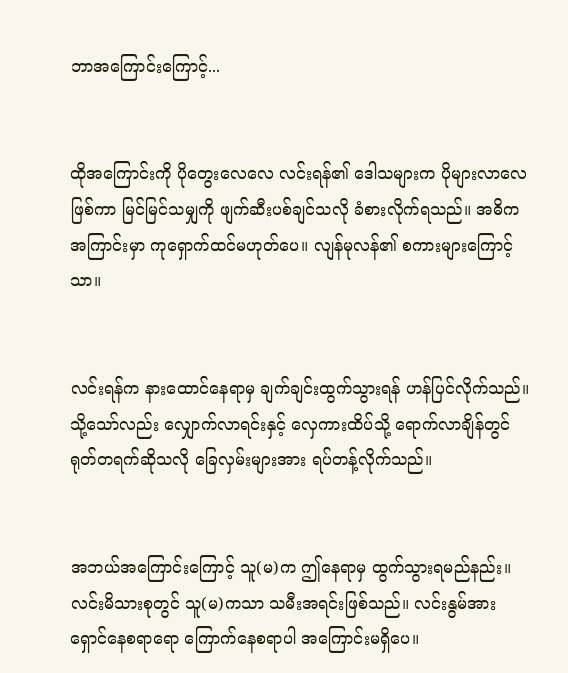ဘာအကြောင်းကြောင့်...


ထိုအကြောင်းကို ပိုတွေးလေလေ လင်းရန်၏ ‌ဒေါသများက ပိုများလာလေဖြစ်ကာ မြင်မြင်သမျှကို ဖျက်ဆီးပစ်ချင်သလို ခံစားလိုက်ရသည်။ အဓိကအကြာင်းမှာ ကုရှောက်ထင်မဟုတ်ပေ။ လျန်မုလန်၏ စကားများကြောင့်သာ။


လင်းရန်က နားထောင်နေရာမှ ချက်ချင်းထွက်သွားရန် ဟန်ပြင်လိုက်သည်။ သို့သော်လည်း လျှောက်လာရင်းနှင့် လှေကားထိပ်သို့ ရောက်လာချိန်တွင် ရုတ်တရက်ဆိုသလို ခြေလှမ်းများအား ရပ်တန့်လိုက်သည်။


အဘယ်အကြောင်းကြောင့် သူ(မ)က ဤနေရာမှ ထွက်သွားရမည်နည်း။ လင်းမိသားစုတွင် သူ(မ)ကသာ သမီးအရင်းဖြစ်သည်။ လင်းနွမ်အား ရှောင်နေစရာရော ကြောက်နေစရာပါ အကြောင်းမရှိပေ။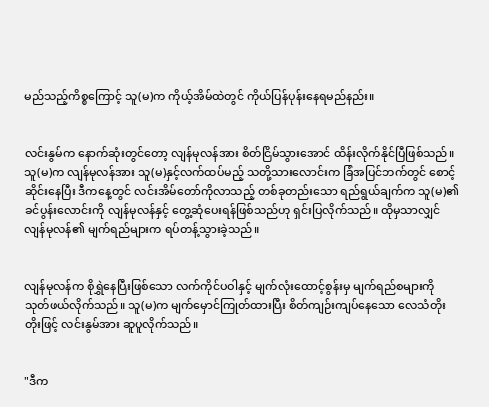မည်သည့်ကိစ္စကြောင့် သူ(မ)က ကိုယ့်အိမ်ထဲတွင် ကိုယ်ပြန်ပုန်းနေရမည်နည်း။


လင်းနွမ်က နောက်ဆုံးတွင်တော့ လျန်မုလန်အား စိတ်ငြိမ်သွားအောင် ထိန်းလိုက်နိုင်ပြီဖြစ်သည်။ သူ(မ)က လျန်မုလန်အား သူ(မ)နှင့်လက်ထပ်မည့် သတို့သားလောင်းက ခြံအပြင်ဘက်တွင် စောင့်ဆိုင်းနေပြီး ဒီကနေ့တွင် လင်းအိမ်တော်ကိုလာသည့် တစ်ခုတည်းသော ရည်ရွယ်ချက်က သူ(မ)၏ခင်ပွန်းလောင်းကို လျန်မုလန်နှင့် တွေ့ဆုံပေးရန်ဖြစ်သည်ဟု ရှင်းပြလိုက်သည်။ ထိုမှသာလျှင် လျန်မုလန်၏ မျက်ရည်များက ရပ်တန့်သွားခဲ့သည်။


လျန်မုလန်က စိုရွှဲနေပြီးဖြစ်သော လက်ကိုင်ပဝါနှင့် မျက်လုံးထောင့်စွန်းမှ မျက်ရည်စများကို သုတ်ဖယ်လိုက်သည်။ သူ(မ)က မျက်မှောင်ကြုတ်ထားပြီး စိတ်ကျဉ်းကျပ်နေသော လေသံတိုးတိုးဖြင့် လင်းနွမ်အား ဆူပူလိုက်သည်။


"ဒီက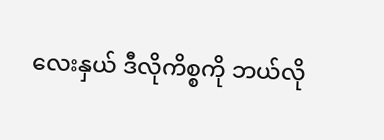လေးနှယ် ဒီလိုကိစ္စကို ဘယ်လို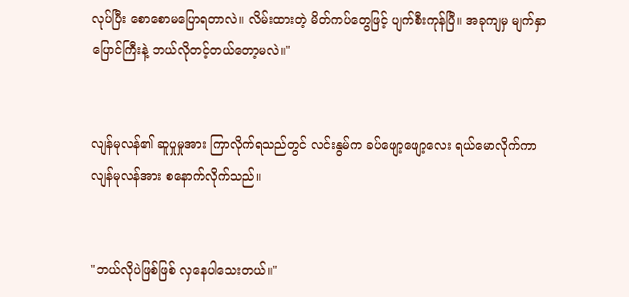လုပ်ပြီး စောစောမပြောရတာလဲ။ လိမ်းထားတဲ့ မိတ်ကပ်တွေဖြင့် ပျက်စီးကုန်ပြီ။ အခုကျမှ မျက်နှာပြောင်ကြီးနဲ့ ဘယ်လိုတင့်တယ်တော့မလဲ။"


လျန်မုလန်၏ ဆူပှုမှုအား ကြာလိုက်ရသည်တွင် လင်းနွမ်က ခပ်ဖျော့ဖျော့လေး ရယ်မောလိုက်ကာ လျန်မုလန်အား စနောက်လိုက်သည်။


"ဘယ်လိုပဲဖြစ်ဖြစ် လှနေပါသေးတယ်။"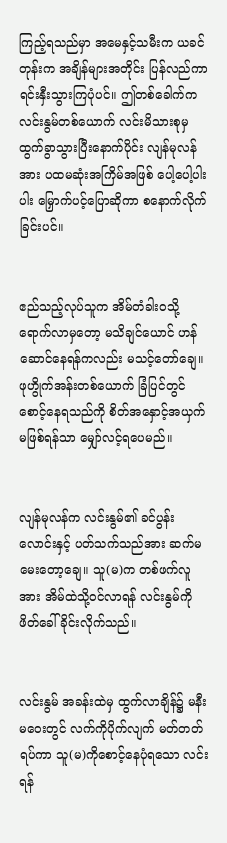ကြည့်ရသည်မှာ အမေနှင့်သမီးက ယခင်တုန်းက အချိန်များအတိုင်း ပြန်လည်ကာ ရင်းနှီးသွားကြပုံပင်။ ဤတစ်ခေါက်က လင်းနွမ်တစ်ယောက် လင်းမိသားစုမှ ထွက်ခွာသွားပြီးနောက်ပိုင်း လျန်မုလန်အား ပထမဆုံးအကြိမ်အဖြစ် ပေါ့ပေါ့ပါးပါး မြှောက်ပင့်ပြောဆိုကာ စနောက်လိုက်ခြင်းပင်။


ဧည်သည့်လုပ်သူက အိမ်တံခါးဝသို့ ရောက်လာမှတော့ မသိချင်ယောင် ဟန်ဆောင်နေရန်ကလည်း မသင့်တော်ချေ။ ဖုဟွိုက်အန်းတစ်ယောက် ခြံပြင်တွင် စောင့်နေရသည်ကို စိတ်အနှောင့်အယှက် မဖြစ်ရန်သာ မျှော်လင့်ရပေမည်။


လျန်မုလန်က လင်းနွမ်၏ ခင်ပွန်းလောင်းနှင့် ပတ်သက်သည်အား ဆက်မမေးတော့ချေ။ သူ(မ)က တစ်ဖက်လူအား အိမ်ထဲသို့ဝင်လာရန် လင်းနွမ်ကို ဖိတ်ခေါ်ခိုင်းလိုက်သည်။


လင်းနွမ် အခန်းထဲမှ ထွက်လာချိန်၌ မနီးမဝေးတွင် လက်ကိုပိုက်လျက် မတ်တတ်ရပ်ကာ သူ(မ)ကိုစောင့်နေပုံရသော လင်းရန်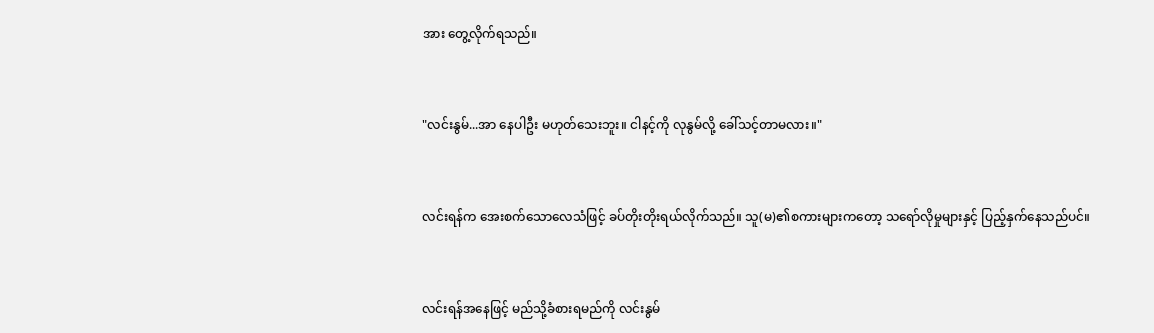အား တွေ့လိုက်ရသည်။


"လင်းနွမ်...အာ နေပါဦး မဟုတ်သေးဘူး။ ငါနင့်ကို လုနွမ်လို့ ခေါ်သင့်တာမလား။"


လင်းရန်က အေးစက်သောလေသံဖြင့် ခပ်တိုးတိုးရယ်လိုက်သည်။ သူ(မ)၏စကားများကတော့ သရော်လိုမှုများနှင့် ပြည့်နှက်နေသည်ပင်။


လင်းရန်အနေဖြင့် မည်သို့ခံစားရမည်ကို လင်းနွမ်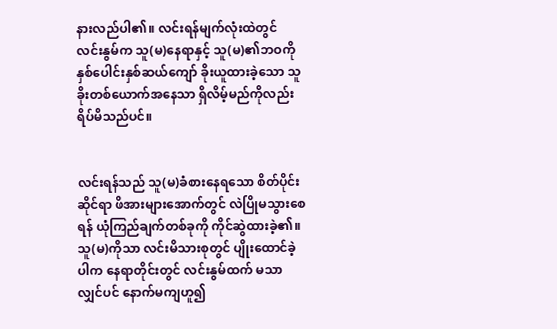နားလည်ပါ၏။ လင်းရန်မျက်လုံးထဲတွင် လင်းနွမ်က သူ(မ)နေရာနှင့် သူ(မ)၏ဘဝကို နှစ်ပေါင်းနှစ်ဆယ်ကျော် ခိုးယူထားခဲ့သော သူခိုးတစ်ယောက်အနေသာ ရှိလိမ့်မည်ကိုလည်း ရိပ်မိသည်ပင်။


လင်းရန်သည် သူ(မ)ခံစားနေရသော စိတ်ပိုင်းဆိုင်ရာ ဖိအားများအောက်တွင် လဲပြိုမသွားစေရန် ယုံကြည်ချက်တစ်ခုကို ကိုင်ဆွဲထားခဲ့၏။ သူ(မ)ကိုသာ လင်းမိသားစုတွင် ပျိုးထောင်ခဲ့ပါက နေရာတိုင်းတွင် လင်းနွမ်ထက် မသာလျှင်ပင် နောက်မကျဟူ၍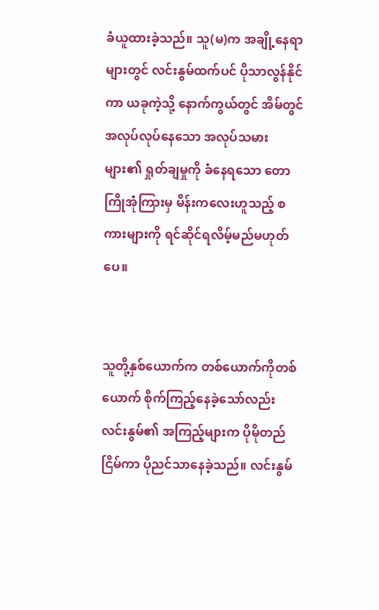ခံယူထားခဲ့သည်။ သူ(မ)က အချို့နေရာများတွင် လင်းနွမ်ထက်ပင် ပိုသာလွန်နိုင်ကာ ယခုကဲ့သို့ နောက်ကွယ်တွင် အိမ်တွင်အလုပ်လုပ်နေသော အလုပ်သမားများ၏ ရှုတ်ချမှုကို ခံနေရသော တောကြိုအုံကြားမှ မိန်းကလေးဟူသည့် စကားများကို ရင်ဆိုင်ရလိမ့်မည်မဟုတ်ပေ။


သူတို့နှစ်ယောက်က တစ်ယောက်ကိုတစ်ယောက် စိုက်ကြည့်နေခဲ့သော်လည်း လင်းနွမ်၏ အကြည့်များက ပိုမိုတည်ငြိမ်ကာ ပိုညင်သာနေခဲ့သည်။ လင်းနွမ်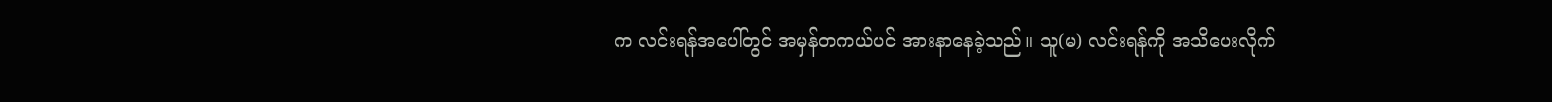က လင်းရန်အပေါ်တွင် အမှန်တကယ်ပင် အားနာနေခဲ့သည်။ သူ(မ) လင်းရန်ကို အသိပေးလိုက်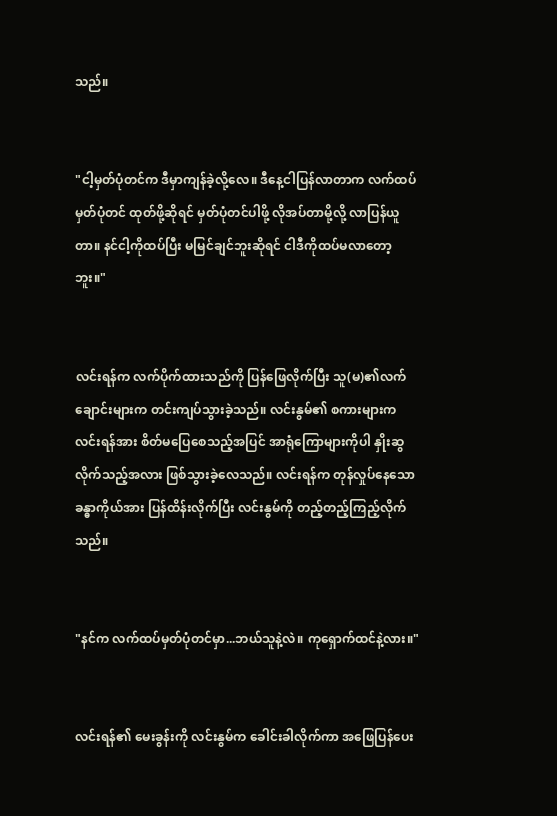သည်။


"ငါ့မှတ်ပုံတင်က ဒီမှာကျန်ခဲ့လို့လေ။ ဒီနေ့ငါပြန်လာတာက လက်ထပ်မှတ်ပုံတင် ထုတ်ဖို့ဆိုရင် မှတ်ပုံတင်ပါဖို့ လိုအပ်တာမို့လို့ လာပြန်ယူတာ။ နင်ငါ့ကိုထပ်ပြီး မမြင်ချင်ဘူးဆိုရင် ငါဒီကိုထပ်မလာတော့ဘူး။"


လင်းရန်က လက်ပိုက်ထားသည်ကို ပြန်ဖြေလိုက်ပြီး သူ(မ)၏လက်ချောင်းများက တင်းကျပ်သွားခဲ့သည်။ လင်းနွမ်၏ စကားများက လင်းရန်အား စိတ်မပြေစေသည့်အပြင် အာရုံကြောများကိုပါ နှိုးဆွလိုက်သည့်အလား ဖြစ်သွားခဲ့လေသည်။ လင်းရန်က တုန်လှုပ်နေသော ခန္ဓာကိုယ်အား ပြန်ထိန်းလိုက်ပြီး လင်းနွမ်ကို တည့်တည့်ကြည့်လိုက်သည်။


"နင်က လက်ထပ်မှတ်ပုံတင်မှာ...ဘယ်သူနဲ့လဲ။ ကုရှောက်ထင်နဲ့လား။"


လင်းရန်၏ မေးခွန်းကို လင်းနွမ်က ခေါင်းခါလိုက်ကာ အဖြေပြန်ပေး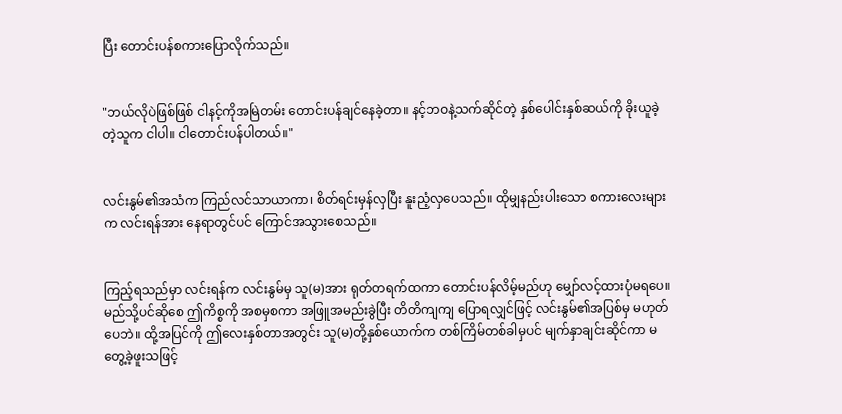ပြီး တောင်းပန်စကားပြောလိုက်သည်။


"ဘယ်လိုပဲဖြစ်ဖြစ် ငါနင့်ကိုအမြဲတမ်း တောင်းပန်ချင်နေခဲ့တာ။ နင့်ဘဝနဲ့သက်ဆိုင်တဲ့ နှစ်ပေါင်းနှစ်ဆယ်ကို ခိုးယူခဲ့တဲ့သူက ငါပါ။ ငါတောင်းပန်ပါတယ်။"


လင်းနွမ်၏အသံက ကြည်လင်သာယာကာ၊ စိတ်ရင်းမှန်လှပြီး နူးညံ့လှပေသည်။ ထိုမျှနည်းပါးသော စကားလေးများက လင်းရန်အား နေရာတွင်ပင် ကြောင်အသွားစေသည်။


ကြည့်ရသည်မှာ လင်းရန်က လင်းနွမ်မှ သူ(မ)အား ရုတ်တရက်ထကာ တောင်းပန်လိမ့်မည်ဟု မျှော်လင့်ထားပုံမရပေ။ မည်သို့ပင်ဆိုစေ ဤကိစ္စကို အစမှစကာ အဖြူအမည်းခွဲပြီး တိတိကျကျ ပြောရလျှင်ဖြင့် လင်းနွမ်၏အပြစ်မှ မဟုတ်ပေဘဲ။ ထို့အပြင်ကို ဤလေးနှစ်တာအတွင်း သူ(မ)တို့နှစ်ယောက်က တစ်ကြိမ်တစ်ခါမှပင် မျက်နှာချင်းဆိုင်ကာ မတွေ့ခဲ့ဖူးသဖြင့်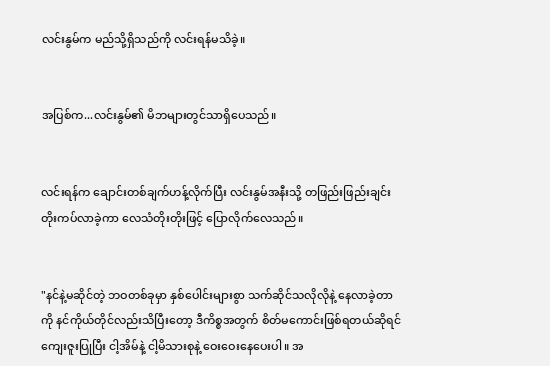လင်းနွမ်က မည်သို့ရှိသည်ကို လင်းရန်မသိခဲ့။


အပြစ်က...လင်းနွမ်၏ မိဘများတွင်သာရှိပေသည်။


လင်းရန်က ချောင်းတစ်ချက်ဟန့်လိုက်ပြီး လင်းနွမ်အနီးသို့ တဖြည်းဖြည်းချင်း တိုးကပ်လာခဲ့ကာ လေသံတိုးတိုးဖြင့် ပြောလိုက်လေသည်။


"နင်နဲ့မဆိုင်တဲ့ ဘဝတစ်ခုမှာ နှစ်ပေါင်းများစွာ သက်ဆိုင်သလိုလိုနဲ့ နေလာခဲ့တာကို နင်ကိုယ်တိုင်လည်းသိပြီးတော့ ဒီကိစ္စအတွက် စိတ်မကောင်းဖြစ်ရတယ်ဆိုရင် ကျေးဇူးပြုပြီး ငါ့အိမ်နဲ့ ငါ့မိသားစုနဲ့ ဝေးဝေးနေပေးပါ။ အ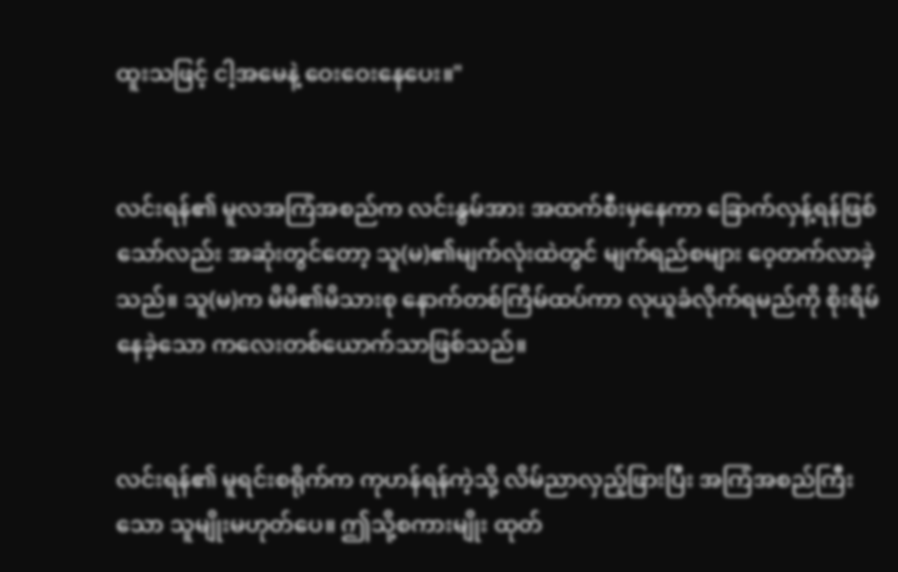ထူးသဖြင့် ငါ့အမေနဲ့ ဝေးဝေးနေပေး။"


လင်းရန်၏ မူလအကြံအစည်က လင်းနွမ်အား အထက်စီးမှနေကာ ခြောက်လှန့်ရန်ဖြစ်သော်လည်း အဆုံးတွင်တော့ သူ(မ)၏မျက်လုံးထဲတွင် မျက်ရည်စများ ဝေ့တက်လာခဲ့သည်။ သူ(မ)က မိမိ၏မိသားစု နောက်တစ်ကြိမ်ထပ်ကာ လုယူခံလိုက်ရမည်ကို စိုးရိမ်နေခဲ့သော ကလေးတစ်ယောက်သာဖြစ်သည်။


လင်းရန်၏ မူရင်းစရိုက်က ကုဟန်ရန်ကဲ့သို့ လိမ်ညာလှည့်ဖြားပြီး အကြံအစည်ကြီးသော သူမျိုးမဟုတ်ပေ။ ဤသို့စကားမျိုး ထုတ်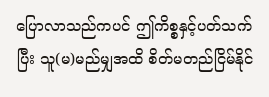ပြောလာသည်ကပင် ဤကိစ္စနှင့်ပတ်သက်ပြီး သူ(မ)မည်မျှအထိ စိတ်မတည်ငြိမ်နိုင်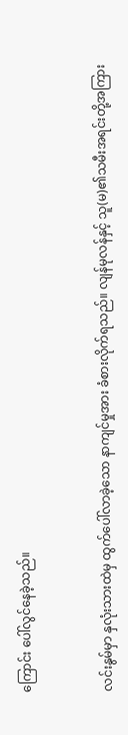ကြောင်း ပေါ်လွင်နေခဲ့သည်။


လင်းနွမ်မှာ နှလုံးသားထဲမှ ထွက်ပေါ်လာခဲ့သော နာကျင်မှုအား ခံစားလိုက်ရသည်။ လျန်မုလန်နှင့် သူ(မ)၏သမီးအရင်းတို့အကြား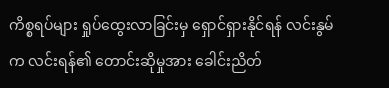ကိစ္စရပ်များ ရှုပ်ထွေးလာခြင်းမှ ရှောင်ရှားနိုင်ရန် လင်းနွမ်က လင်းရန်၏ တောင်းဆိုမှုအား ခေါင်းညိတ်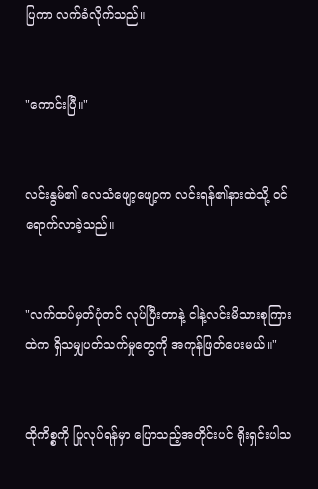ပြကာ လက်ခံလိုက်သည်။


"ကောင်းပြီ။"


လင်းနွမ်၏ လေသံဖျော့ဖျော့က လင်းရန်၏နားထဲသို့ ဝင်ရောက်လာခဲ့သည်။


"လက်ထပ်မှတ်ပုံတင် လုပ်ပြီးတာနဲ့ ငါနဲ့လင်းမိသားစုကြားထဲက ရှိသမျှပတ်သက်မှုတွေကို အကုန်ဖြတ်ပေးမယ်။"


ထိုကိစ္စကို ပြုလုပ်ရန်မှာ ပြောသည့်အတိုင်းပင် ရိုးရှင်းပါသ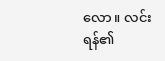လော။ လင်းရန်၏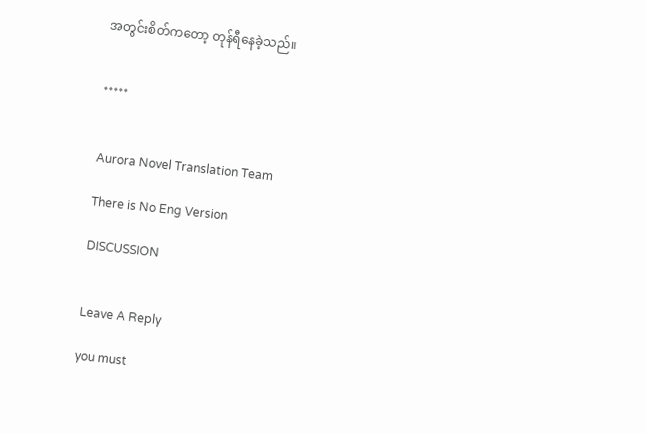အတွင်းစိတ်ကတော့ တုန်ရီနေခဲ့သည်။


*****


Aurora Novel Translation Team

There is No Eng Version

DISCUSSION


Leave A Reply

you must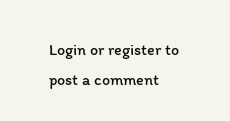Login or register to post a comment